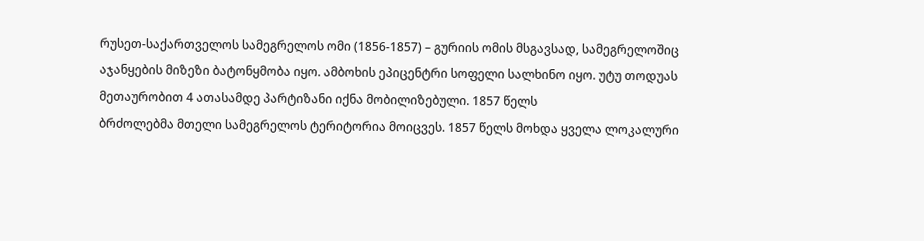რუსეთ-საქართველოს სამეგრელოს ომი (1856-1857) – გურიის ომის მსგავსად, სამეგრელოშიც აჯანყების მიზეზი ბატონყმობა იყო. ამბოხის ეპიცენტრი სოფელი სალხინო იყო. უტუ თოდუას მეთაურობით 4 ათასამდე პარტიზანი იქნა მობილიზებული. 1857 წელს
ბრძოლებმა მთელი სამეგრელოს ტერიტორია მოიცვეს. 1857 წელს მოხდა ყველა ლოკალური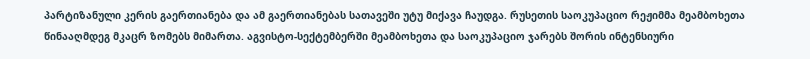პარტიზანული კერის გაერთიანება და ამ გაერთიანებას სათავეში უტუ მიქავა ჩაუდგა. რუსეთის საოკუპაციო რეჟიმმა მეამბოხეთა წინააღმდეგ მკაცრ ზომებს მიმართა. აგვისტო-სექტემბერში მეამბოხეთა და საოკუპაციო ჯარებს შორის ინტენსიური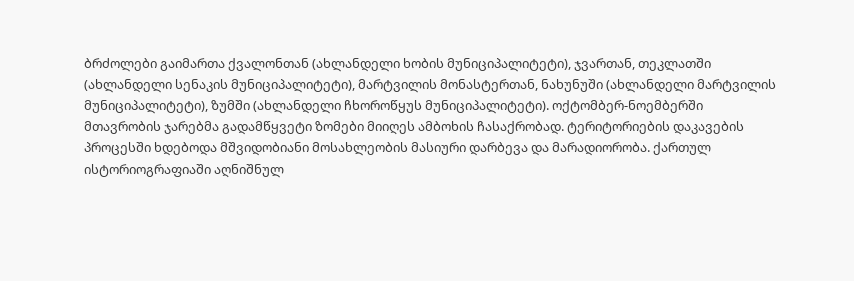ბრძოლები გაიმართა ქვალონთან (ახლანდელი ხობის მუნიციპალიტეტი), ჯვართან, თეკლათში (ახლანდელი სენაკის მუნიციპალიტეტი), მარტვილის მონასტერთან, ნახუნუში (ახლანდელი მარტვილის მუნიციპალიტეტი), ზუმში (ახლანდელი ჩხოროწყუს მუნიციპალიტეტი). ოქტომბერ-ნოემბერში მთავრობის ჯარებმა გადამწყვეტი ზომები მიიღეს ამბოხის ჩასაქრობად. ტერიტორიების დაკავების პროცესში ხდებოდა მშვიდობიანი მოსახლეობის მასიური დარბევა და მარადიორობა. ქართულ ისტორიოგრაფიაში აღნიშნულ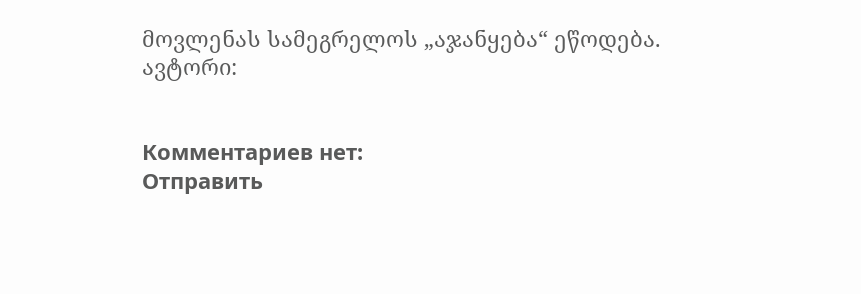მოვლენას სამეგრელოს „აჯანყება“ ეწოდება.
ავტორი:


Комментариев нет:
Отправить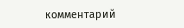комментарий